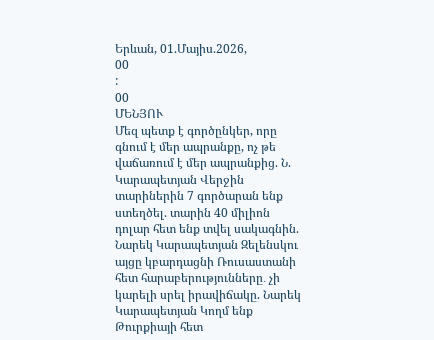Երևան, 01.Մայիս.2026,
00
:
00
ՄԵՆՅՈՒ
Մեզ պետք է գործընկեր, որը գնում է մեր ապրանքը, ոչ թե վաճառում է մեր ապրանքից. Ն. Կարապետյան Վերջին տարիներին 7 գործարան ենք ստեղծել. տարին 40 միլիոն դոլար հետ ենք տվել սակագնին. Նարեկ Կարապետյան Զելենսկու այցը կբարդացնի Ռուսաստանի հետ հարաբերությունները․ չի կարելի սրել իրավիճակը. Նարեկ Կարապետյան Կողմ ենք Թուրքիայի հետ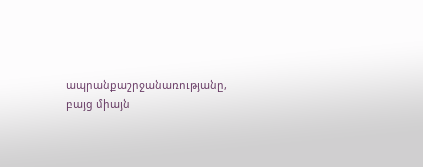ապրանքաշրջանառությանը, բայց միայն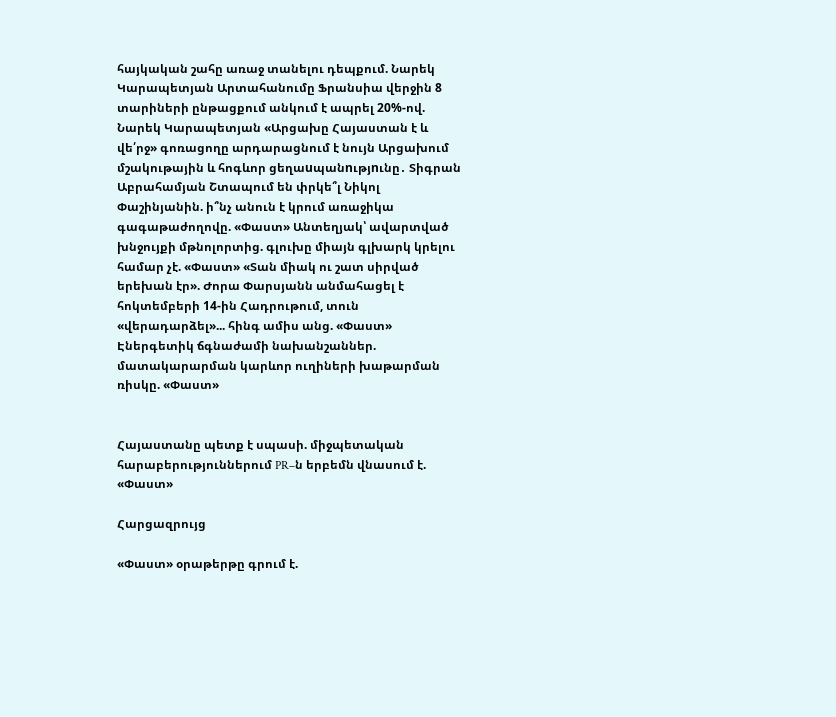հայկական շահը առաջ տանելու դեպքում. Նարեկ Կարապետյան Արտահանումը Ֆրանսիա վերջին 8 տարիների ընթացքում անկում է ապրել 20%-ով. Նարեկ Կարապետյան «Արցախը Հայաստան է և վե՛րջ» գոռացողը արդարացնում է նույն Արցախում մշակութային և հոգևոր ցեղաuպանnւթյnւնը․ Տիգրան Աբրահամյան Շտապում են փրկե՞լ Նիկոլ Փաշինյանին. ի՞նչ անուն է կրում առաջիկա գագաթաժողովը. «Փաստ» Անտեղյակ՝ ավարտված խնջույքի մթնոլորտից. գլուխը միայն գլխարկ կրելու համար չէ. «Փաստ» «Տան միակ ու շատ սիրված երեխան էր». Ժորա Փարսյանն անմահացել է հոկտեմբերի 14-ին Հադրութում, տուն «վերադարձել»... հինգ ամիս անց. «Փաստ» Էներգետիկ ճգնաժամի նախանշաններ. մատակարարման կարևոր ուղիների խաթարման ռիսկը. «Փաստ»


Հայաստանը պետք է սպասի. միջպետական հարաբերություններում PR–ն երբեմն վնասում է. «Փաստ»

Հարցազրույց

«Փաստ» օրաթերթը գրում է.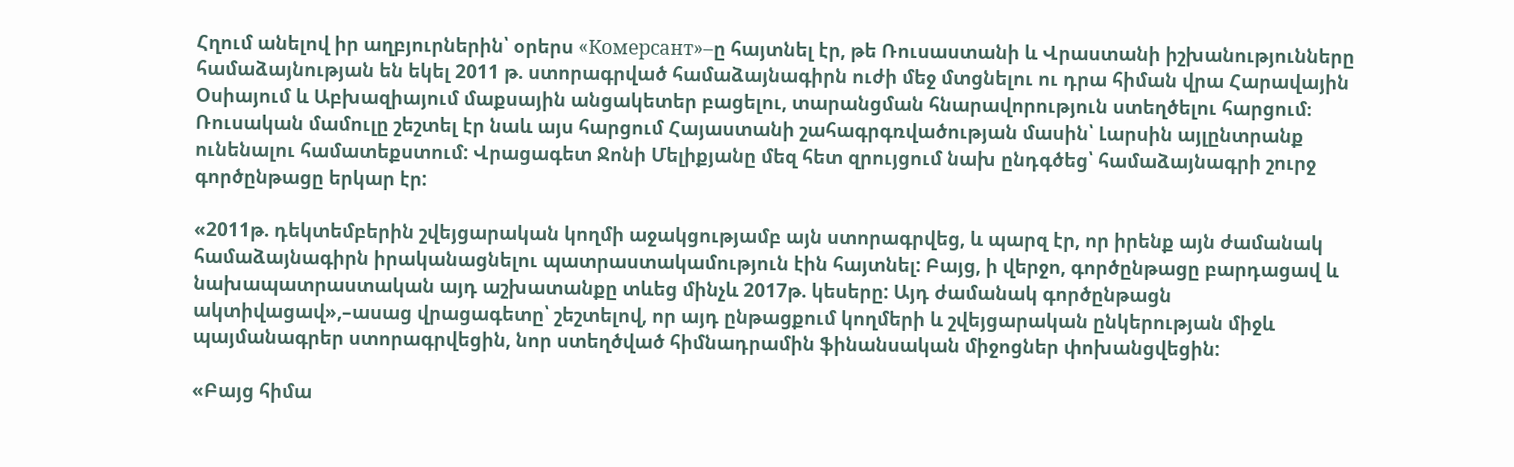Հղում անելով իր աղբյուրներին՝ օրերս «Комерсант»–ը հայտնել էր, թե Ռուսաստանի և Վրաստանի իշխանությունները համաձայնության են եկել 2011 թ. ստորագրված համաձայնագիրն ուժի մեջ մտցնելու ու դրա հիման վրա Հարավային Օսիայում և Աբխազիայում մաքսային անցակետեր բացելու, տարանցման հնարավորություն ստեղծելու հարցում։ Ռուսական մամուլը շեշտել էր նաև այս հարցում Հայաստանի շահագրգռվածության մասին՝ Լարսին այլընտրանք ունենալու համատեքստում: Վրացագետ Ջոնի Մելիքյանը մեզ հետ զրույցում նախ ընդգծեց՝ համաձայնագրի շուրջ գործընթացը երկար էր:

«2011թ. դեկտեմբերին շվեյցարական կողմի աջակցությամբ այն ստորագրվեց, և պարզ էր, որ իրենք այն ժամանակ համաձայնագիրն իրականացնելու պատրաստակամություն էին հայտնել: Բայց, ի վերջո, գործընթացը բարդացավ և նախապատրաստական այդ աշխատանքը տևեց մինչև 2017թ. կեսերը: Այդ ժամանակ գործընթացն ակտիվացավ»,–ասաց վրացագետը՝ շեշտելով, որ այդ ընթացքում կողմերի և շվեյցարական ընկերության միջև պայմանագրեր ստորագրվեցին, նոր ստեղծված հիմնադրամին ֆինանսական միջոցներ փոխանցվեցին:

«Բայց հիմա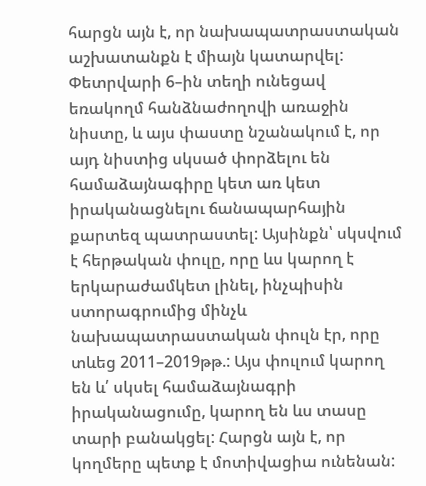հարցն այն է, որ նախապատրաստական աշխատանքն է միայն կատարվել: Փետրվարի 6–ին տեղի ունեցավ եռակողմ հանձնաժողովի առաջին նիստը, և այս փաստը նշանակում է, որ այդ նիստից սկսած փորձելու են համաձայնագիրը կետ առ կետ իրականացնելու ճանապարհային քարտեզ պատրաստել: Այսինքն՝ սկսվում է հերթական փուլը, որը ևս կարող է երկարաժամկետ լինել, ինչպիսին ստորագրումից մինչև նախապատրաստական փուլն էր, որը տևեց 2011–2019թթ.: Այս փուլում կարող են և՛ սկսել համաձայնագրի իրականացումը, կարող են ևս տասը տարի բանակցել: Հարցն այն է, որ կողմերը պետք է մոտիվացիա ունենան: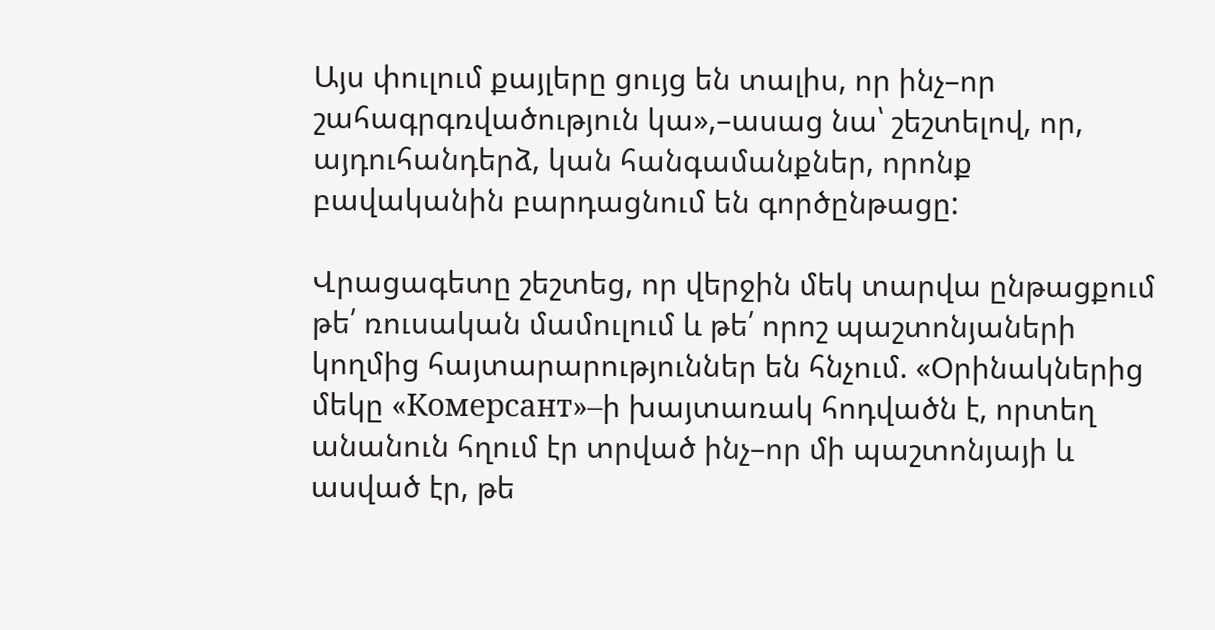Այս փուլում քայլերը ցույց են տալիս, որ ինչ–որ շահագրգռվածություն կա»,–ասաց նա՝ շեշտելով, որ, այդուհանդերձ, կան հանգամանքներ, որոնք բավականին բարդացնում են գործընթացը:

Վրացագետը շեշտեց, որ վերջին մեկ տարվա ընթացքում թե՛ ռուսական մամուլում և թե՛ որոշ պաշտոնյաների կողմից հայտարարություններ են հնչում. «Օրինակներից մեկը «Комерсант»–ի խայտառակ հոդվածն է, որտեղ անանուն հղում էր տրված ինչ–որ մի պաշտոնյայի և ասված էր, թե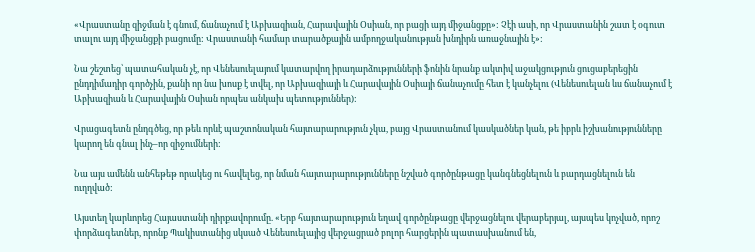«Վրաստանը զիջման է գնում, ճանաչում է Աբխազիան, Հարավային Օսիան, որ բացի այդ միջանցքը»: Չէի ասի, որ Վրաստանին շատ է օգուտ տալու այդ միջանցքի բացումը: Վրաստանի համար տարածքային ամբողջականության խնդիրն առաջնային է»:

Նա շեշտեց՝ պատահական չէ, որ Վենեսուելայում կատարվող իրադարձությունների ֆոնին նրանք ակտիվ աջակցություն ցուցաբերեցին ընդդիմադիր գործչին, քանի որ նա խոսք է տվել, որ Աբխազիայի և Հարավային Օսիայի ճանաչումը հետ է կանչելու (Վենեսուելան ևս ճանաչում է Աբխազիան և Հարավային Օսիան որպես անկախ պետություններ):

Վրացագետն ընդգծեց, որ թեև որևէ պաշտոնական հայտարարություն չկա, բայց Վրաստանում կասկածներ կան, թե իբրև իշխանությունները կարող են գնալ ինչ–որ զիջումների:

Նա այս ամենն անհեթեթ որակեց ու հավելեց, որ նման հայտարարությունները նշված գործընթացը կանգնեցնելուն և բարդացնելուն են ուղղված:

Այստեղ կարևորեց Հայաստանի դիրքավորումը. «Երբ հայտարարություն եղավ գործընթացը վերջացնելու վերաբերյալ, այսպես կոչված, որոշ փորձագետներ, որոնք Պակիստանից սկսած Վենեսուելայից վերջացրած բոլոր հարցերին պատասխանում են,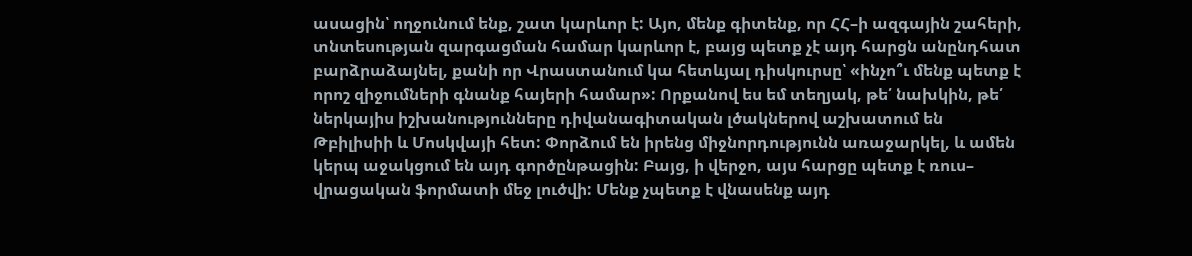ասացին՝ ողջունում ենք, շատ կարևոր է: Այո, մենք գիտենք, որ ՀՀ–ի ազգային շահերի, տնտեսության զարգացման համար կարևոր է, բայց պետք չէ այդ հարցն անընդհատ բարձրաձայնել, քանի որ Վրաստանում կա հետևյալ դիսկուրսը՝ «ինչո՞ւ մենք պետք է որոշ զիջումների գնանք հայերի համար»: Որքանով ես եմ տեղյակ, թե՛ նախկին, թե՛ ներկայիս իշխանությունները դիվանագիտական լծակներով աշխատում են Թբիլիսիի և Մոսկվայի հետ: Փորձում են իրենց միջնորդությունն առաջարկել, և ամեն կերպ աջակցում են այդ գործընթացին: Բայց, ի վերջո, այս հարցը պետք է ռուս– վրացական ֆորմատի մեջ լուծվի: Մենք չպետք է վնասենք այդ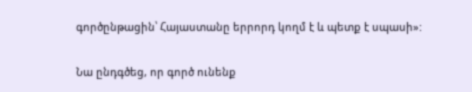գործընթացին՝ Հայաստանը երրորդ կողմ է և պետք է սպասի»:

Նա ընդգծեց, որ գործ ունենք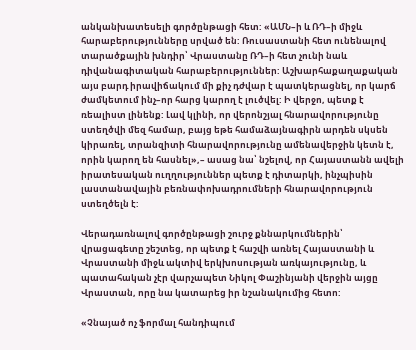անկանխատեսելի գործընթացի հետ: «ԱՄՆ–ի և ՌԴ–ի միջև հարաբերությունները սրված են: Ռուսաստանի հետ ունենալով տարածքային խնդիր՝ Վրաստանը ՌԴ–ի հետ չունի նաև դիվանագիտական հարաբերություններ: Աշխարհաքաղաքական այս բարդ իրավիճակում մի քիչ դժվար է պատկերացնել, որ կարճ ժամկետում ինչ–որ հարց կարող է լուծվել: Ի վերջո, պետք է ռեալիստ լինենք: Լավ կլինի, որ վերոնշյալ հնարավորությունը ստեղծվի մեզ համար, բայց եթե համաձայնագիրն արդեն սկսեն կիրառել, տրանզիտի հնարավորությունը ամենավերջին կետն է, որին կարող են հասնել»,– ասաց նա՝ նշելով, որ Հայաստանն ավելի իրատեսական ուղղություններ պետք է դիտարկի, ինչպիսին լաստանավային բեռնափոխադրումների հնարավորություն ստեղծելն է:

Վերադառնալով գործընթացի շուրջ քննարկումներին՝ վրացագետը շեշտեց, որ պետք է հաշվի առնել Հայաստանի և Վրաստանի միջև ակտիվ երկխոսության առկայությունը, և պատահական չէր վարչապետ Նիկոլ Փաշինյանի վերջին այցը Վրաստան, որը նա կատարեց իր նշանակումից հետո:

«Չնայած ոչ ֆորմալ հանդիպում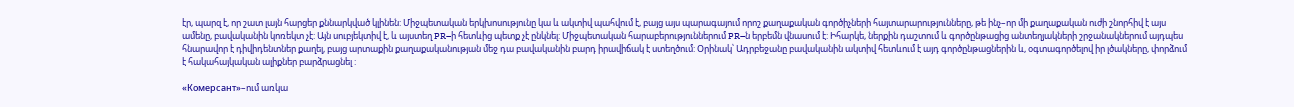էր, պարզ է, որ շատ լայն հարցեր քննարկված կլինեն: Միջպետական երկխոսությունը կա և ակտիվ պահվում է, բայց այս պարագայում որոշ քաղաքական գործիչների հայտարարությունները, թե ինչ–որ մի քաղաքական ուժի շնորհիվ է այս ամենը, բավականին կոռեկտ չէ: Այն սուբյեկտիվ է, և այստեղ PR–ի հետևից պետք չէ ընկնել: Միջպետական հարաբերություններում PR–ն երբեմն վնասում է: Իհարկե, ներքին դաշտում և գործընթացից անտեղյակների շրջանակներում այդպես հնարավոր է դիվիդենտներ քաղել, բայց արտաքին քաղաքականության մեջ դա բավականին բարդ իրավիճակ է ստեղծում: Օրինակ՝ Ադրբեջանը բավականին ակտիվ հետևում է այդ գործընթացներին և, օգտագործելով իր լծակները, փորձում է հակահայկական ալիքներ բարձրացնել :

«Комерсант»–ում առկա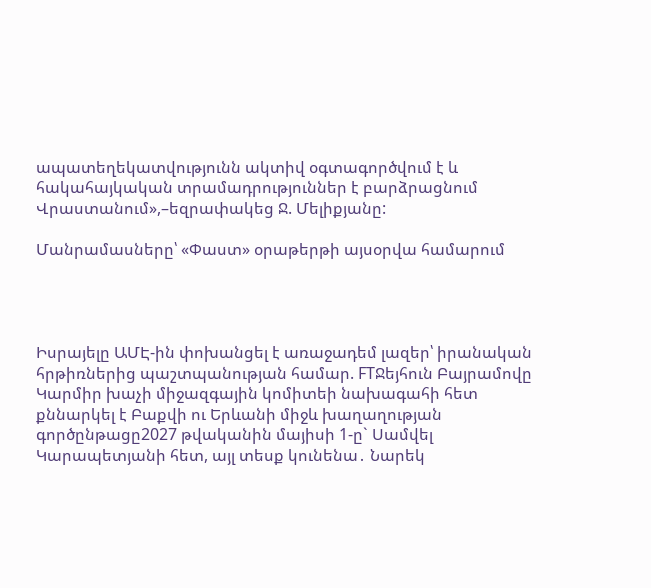ապատեղեկատվությունն ակտիվ օգտագործվում է և հակահայկական տրամադրություններ է բարձրացնում Վրաստանում»,–եզրափակեց Ջ. Մելիքյանը:

Մանրամասները՝ «Փաստ» օրաթերթի այսօրվա համարում




Իսրայելը ԱՄԷ-ին փոխանցել է առաջադեմ լազեր՝ իրանական հրթիռներից պաշտպանության համար. FTՋեյհուն Բայրամովը Կարմիր խաչի միջազգային կոմիտեի նախագահի հետ քննարկել է Բաքվի ու Երևանի միջև խաղաղության գործընթացը2027 թվականին մայիսի 1-ը` Սամվել Կարապետյանի հետ, այլ տեսք կունենա․ Նարեկ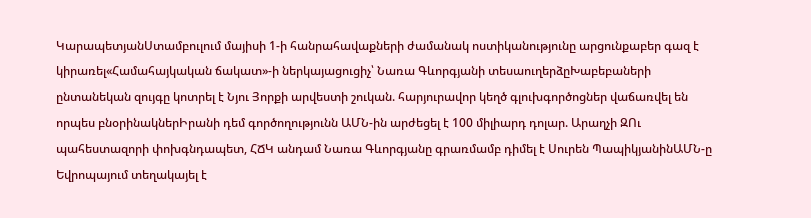ԿարապետյանՍտամբուլում մայիսի 1-ի հանրահավաքների ժամանակ ոստիկանությունը արցունքաբեր գազ է կիրառել«Համահայկական ճակատ»-ի ներկայացուցիչ՝ Նառա Գևորգյանի տեսաուղերձըԽաբեբաների ընտանեկան զույգը կոտրել է Նյու Յորքի արվեստի շուկան. հարյուրավոր կեղծ գլուխգործոցներ վաճառվել են որպես բնօրինակներԻրանի դեմ գործողությունն ԱՄՆ-ին արժեցել է 100 միլիարդ դոլար. Արաղչի ԶՈւ պահեստազորի փոխգնդապետ, ՀՃԿ անդամ Նառա Գևորգյանը գրառմամբ դիմել է Սուրեն ՊապիկյանինԱՄՆ-ը Եվրոպայում տեղակայել է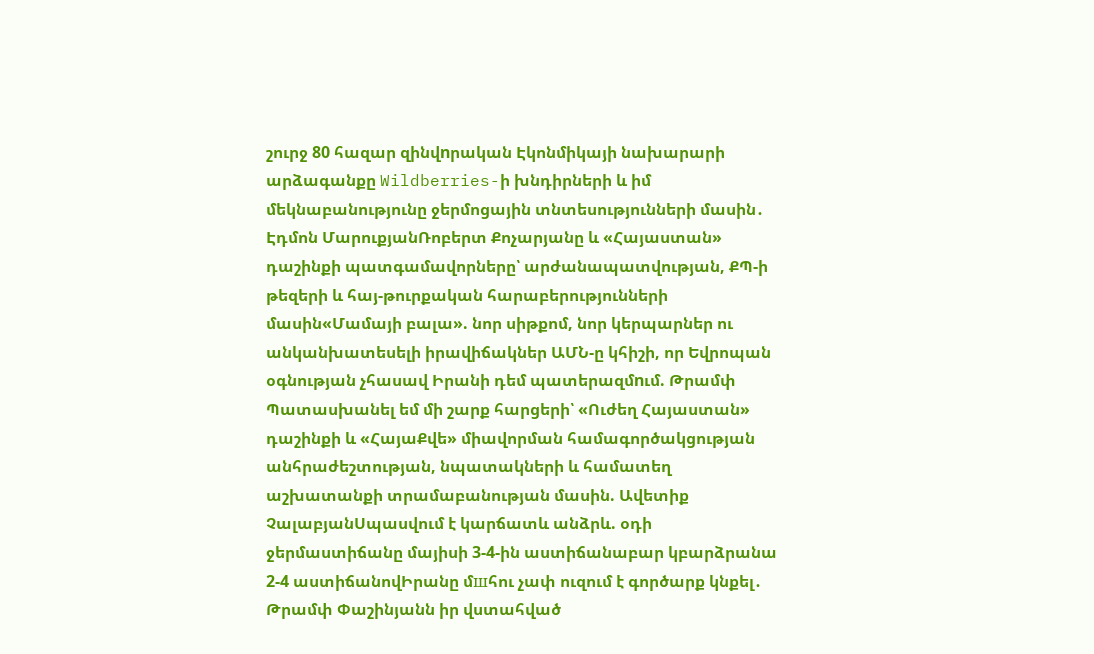շուրջ 80 հազար զինվnրական Էկոնմիկայի նախարարի արձագանքը Wildberries-ի խնդիրների և իմ մեկնաբանությունը ջերմոցային տնտեսությունների մասին․ Էդմոն ՄարուքյանՌոբերտ Քոչարյանը և «Հայաստան» դաշինքի պատգամավորները՝ արժանապատվության, ՔՊ-ի թեզերի և հայ-թուրքական հարաբերությունների մասին«Մամայի բալա». նոր սիթքոմ, նոր կերպարներ ու անկանխատեսելի իրավիճակներ ԱՄՆ-ը կհիշի, որ Եվրոպան օգնության չհասավ Իրանի դեմ պատերազմnւմ. Թրամփ Պատասխանել եմ մի շարք հարցերի՝ «Ուժեղ Հայաստան» դաշինքի և «ՀայաՔվե» միավորման համագործակցության անհրաժեշտության, նպատակների և համատեղ աշխատանքի տրամաբանության մասին. Ավետիք ՉալաբյանՍպասվում է կարճատև անձրև. օդի ջերմաստիճանը մայիսի 3-4-ին աստիճանաբար կբարձրանա 2-4 աստիճանովԻրանը մшհու չափ ուզում է գործարք կնքել․ Թրամփ Փաշինյանն իր վստահված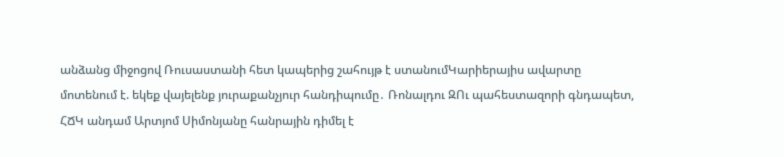անձանց միջոցով Ռուսաստանի հետ կապերից շահույթ է ստանումԿարիերայիս ավարտը մոտենում է. եկեք վայելենք յուրաքանչյուր հանդիպումը․ Ռոնալդու ԶՈւ պահեստազորի գնդապետ, ՀՃԿ անդամ Արտյոմ Սիմոնյանը հանրային դիմել է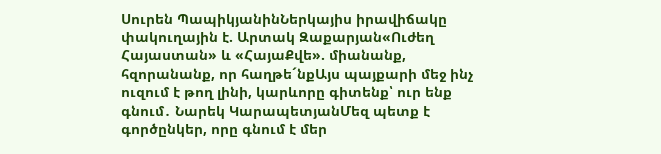Սուրեն ՊապիկյանինՆերկայիս իրավիճակը փակուղային է. Արտակ Զաքարյան«Ուժեղ Հայաստան» և «ՀայաՔվե». միանանք, հզորանանք, որ հաղթե´նքԱյս պայքարի մեջ ինչ ուզում է թող լինի, կարևորը գիտենք՝ ուր ենք գնում․ Նարեկ ԿարապետյանՄեզ պետք է գործընկեր, որը գնում է մեր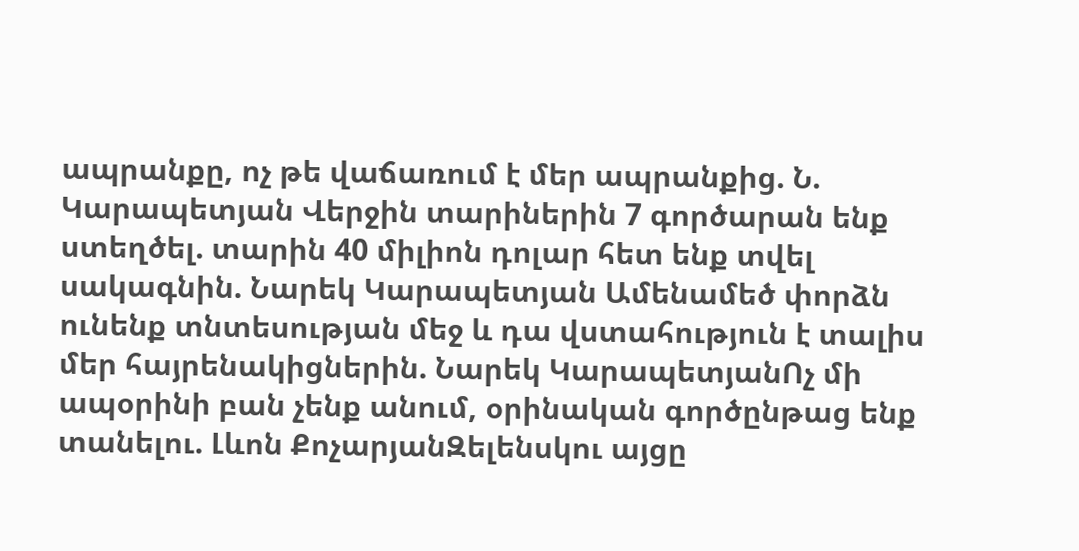ապրանքը, ոչ թե վաճառում է մեր ապրանքից. Ն. Կարապետյան Վերջին տարիներին 7 գործարան ենք ստեղծել. տարին 40 միլիոն դոլար հետ ենք տվել սակագնին. Նարեկ Կարապետյան Ամենամեծ փորձն ունենք տնտեսության մեջ և դա վստահություն է տալիս մեր հայրենակիցներին. Նարեկ ԿարապետյանՈչ մի ապօրինի բան չենք անում, օրինական գործընթաց ենք տանելու. Լևոն ՔոչարյանԶելենսկու այցը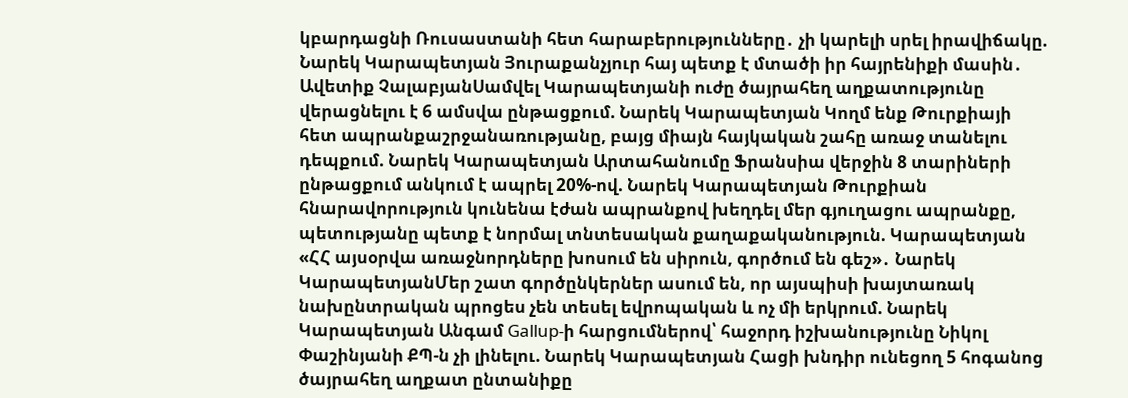կբարդացնի Ռուսաստանի հետ հարաբերությունները․ չի կարելի սրել իրավիճակը. Նարեկ Կարապետյան Յուրաքանչյուր հայ պետք է մտածի իր հայրենիքի մասին․ Ավետիք ՉալաբյանՍամվել Կարապետյանի ուժը ծայրահեղ աղքատությունը վերացնելու է 6 ամսվա ընթացքում. Նարեկ Կարապետյան Կողմ ենք Թուրքիայի հետ ապրանքաշրջանառությանը, բայց միայն հայկական շահը առաջ տանելու դեպքում. Նարեկ Կարապետյան Արտահանումը Ֆրանսիա վերջին 8 տարիների ընթացքում անկում է ապրել 20%-ով. Նարեկ Կարապետյան Թուրքիան հնարավորություն կունենա էժան ապրանքով խեղդել մեր գյուղացու ապրանքը, պետությանը պետք է նորմալ տնտեսական քաղաքականություն. Կարապետյան «ՀՀ այսօրվա առաջնորդները խոսում են սիրուն, գործում են գեշ»․ Նարեկ ԿարապետյանՄեր շատ գործընկերներ ասում են, որ այսպիսի խայտառակ նախընտրական պրոցես չեն տեսել եվրոպական և ոչ մի երկրում. Նարեկ Կարապետյան Անգամ Gallup-ի հարցումներով՝ հաջորդ իշխանությունը Նիկոլ Փաշինյանի ՔՊ-ն չի լինելու. Նարեկ Կարապետյան Հացի խնդիր ունեցող 5 հոգանոց ծայրահեղ աղքատ ընտանիքը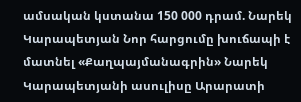ամսական կստանա 150 000 դրամ. Նարեկ Կարապետյան Նոր հարցումը խուճապի է մատնել «Քաղպայմանագրին» Նարեկ Կարապետյանի ասուլիսը Արարատի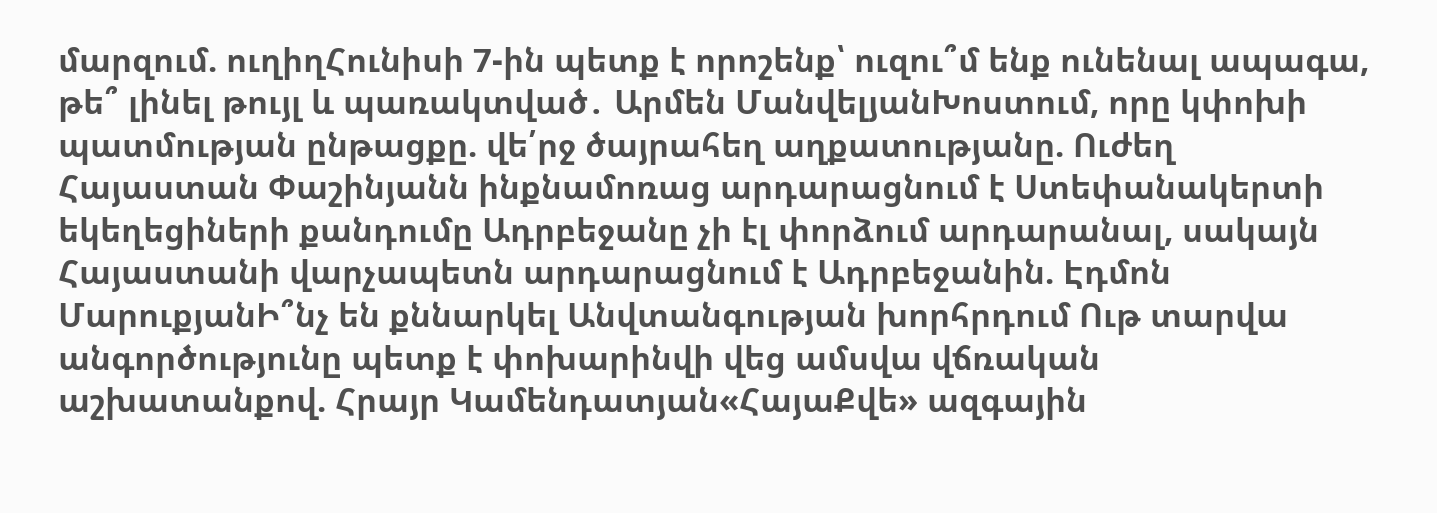մարզում. ուղիղՀունիսի 7-ին պետք է որոշենք՝ ուզու՞մ ենք ունենալ ապագա, թե՞ լինել թույլ և պառակտված․ Արմեն ՄանվելյանԽոստում, որը կփոխի պատմության ընթացքը. վե՛րջ ծայրահեղ աղքատությանը. Ուժեղ Հայաստան Փաշինյանն ինքնամոռաց արդարացնում է Ստեփանակերտի եկեղեցիների քանդումը Ադրբեջանը չի էլ փորձում արդարանալ, սակայն Հայաստանի վարչապետն արդարացնում է Ադրբեջանին. Էդմոն ՄարուքյանԻ՞նչ են քննարկել Անվտանգության խորհրդում Ութ տարվա անգործությունը պետք է փոխարինվի վեց ամսվա վճռական աշխատանքով. Հրայր Կամենդատյան«ՀայաՔվե» ազգային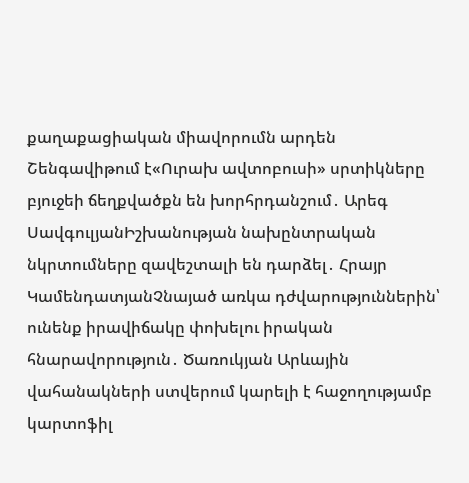քաղաքացիական միավորումն արդեն Շենգավիթում է«Ուրախ ավտոբուսի» սրտիկները բյուջեի ճեղքվածքն են խորհրդանշում․ Արեգ ՍավգուլյանԻշխանության նախընտրական նկրտումները զավեշտալի են դարձել․ Հրայր ԿամենդատյանՉնայած առկա դժվարություններին՝ ունենք իրավիճակը փոխելու իրական հնարավորություն․ Ծառուկյան Արևային վահանակների ստվերում կարելի է հաջողությամբ կարտոֆիլ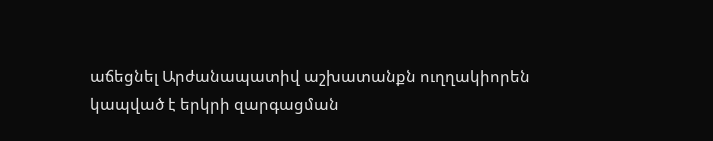աճեցնել Արժանապատիվ աշխատանքն ուղղակիորեն կապված է երկրի զարգացման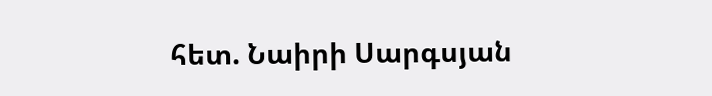հետ. Նաիրի Սարգսյան